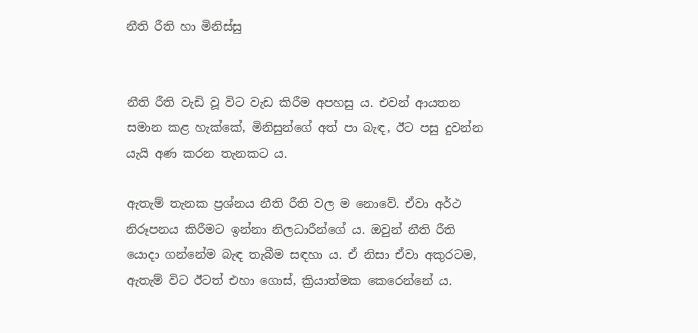නීති රීති හා මිනිස්සු


නීති රීති වැඩි වූ විට වැඩ කිරීම අපහසු ය. එවන් ආයතන සමාන කළ හැක්කේ, මිනිසුන්ගේ අත් පා බැඳ, ඊට පසු දුවන්න යැයි අණ කරන තැනකට ය.

ඇතැම් තැනක ප්‍රශ්නය නීති රීති වල ම නොවේ. ඒවා අර්ථ නිරූපනය කිරීමට ඉන්නා නිලධාරීන්ගේ ය. ඔවුන් නීති රීති යොදා ගන්නේම බැඳ තැබීම සඳහා ය. ඒ නිසා ඒවා අකුරටම, ඇතැම් විට ඊටත් එහා ගොස්, ක්‍රියාත්මක කෙරෙන්නේ ය.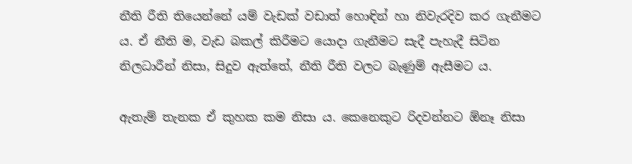නීති රීති තියෙන්නේ යම් වැඩක් වඩාත් හොඳින් හා නිවැරදිව කර ගැනීමට ය. ඒ නීති ම, වැඩ බකල් කිරීමට යොදා ගැනීමට සැදී පැහැදී සිටින නිලධාරීන් නිසා, සිදුව ඇත්තේ, නීති රීති වලට බැණුම් ඇසීමට ය.

ඇතැම් තැනක ඒ කුහක කම නිසා ය. කෙනෙකුට රිදවන්නට ඕනෑ නිසා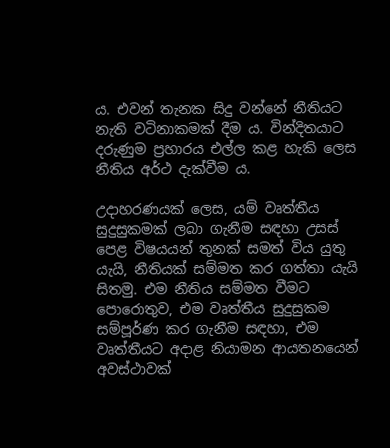ය. එවන් තැනක සිදු වන්නේ නීතියට නැති වටිනාකමක් දීම ය. වින්දිතයාට දරුණුම ප්‍රහාරය එල්ල කළ හැකි ලෙස නීතිය අර්ථ දැක්වීම ය.

උදාහරණයක් ලෙස, යම් වෘත්තීය සුදුසුකමක් ලබා ගැනීම සඳහා උසස් පෙළ විෂයයන් තුනක් සමත් විය යුතු යැයි, නීතියක් සම්මත කර ගත්තා යැයි සිතමු. එම නීතිය සම්මත වීමට පොරොතුව, එම වෘත්තීය සුදුසුකම සම්පූර්ණ කර ගැනීම සඳහා, එම වෘත්තීයට අදාළ නියාමන ආයතනයෙන් අවස්ථාවක්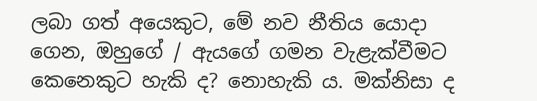ලබා ගත් අයෙකුට, මේ නව නීතිය යොදා ගෙන, ඔහුගේ / ඇයගේ ගමන වැළැක්වීමට කෙනෙකුට හැකි ද? නොහැකි ය. මක්නිසා ද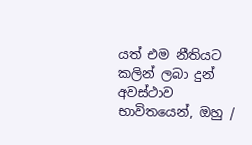යත් එම නීතියට කලින් ලබා දුන් අවස්ථාව භාවිතයෙන්, ඔහු /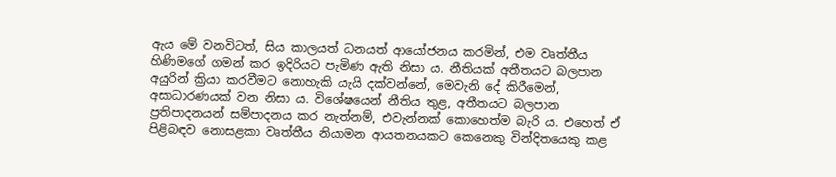ඇය මේ වනවිටත්, සිය කාලයත් ධනයත් ආයෝජනය කරමින්, එම වෘත්තීය හිණිමගේ ගමන් කර ඉදිරියට පැමිණ ඇති නිසා ය. නීතියක් අතීතයට බලපාන අයුරින් ක්‍රියා කරවීමට නොහැකි යැයි දක්වන්නේ, මෙවැනි දේ කිරීමෙන්, අසාධාරණයක් වන නිසා ය. විශේෂයෙන් නීතිය තුළ, අතීතයට බලපාන ප්‍රතිපාදනයන් සම්පාදනය කර නැත්නම්, එවැන්නක් කොහෙත්ම බැරි ය. එහෙත් ඒ පිළිබඳව නොසළකා වෘත්තීය නියාමන ආයතනයකට කෙනෙකු වින්දිතයෙකු කළ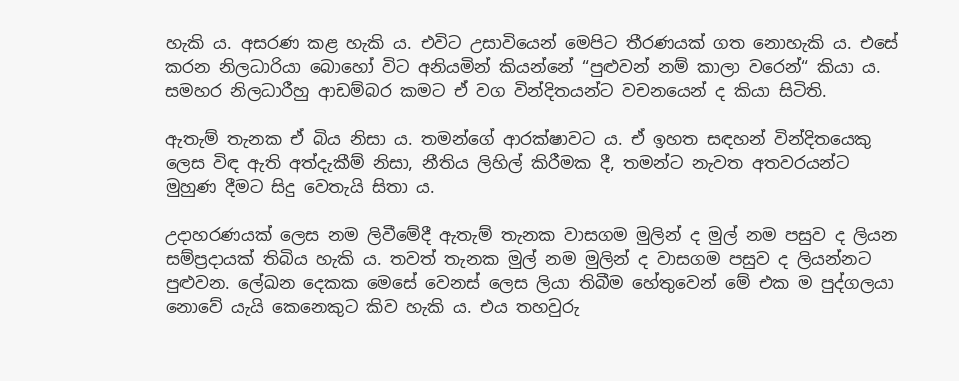හැකි ය. අසරණ කළ හැකි ය. එවිට උසාවියෙන් මෙපිට තීරණයක් ගත නොහැකි ය. එසේ කරන නිලධාරියා බොහෝ විට අනියමින් කියන්නේ “පුළුවන් නම් කාලා වරෙන්“ කියා ය. සමහර නිලධාරීහු ආඩම්බර කමට ඒ වග වින්දිතයන්ට වචනයෙන් ද කියා සිටිති.

ඇතැම් තැනක ඒ බිය නිසා ය. තමන්ගේ ආරක්ෂාවට ය. ඒ ඉහත සඳහන් වින්දිතයෙකු ලෙස විඳ ඇති අත්දැකීම් නිසා, නීතිය ලිහිල් කිරීමක දී, තමන්ට නැවත අතවරයන්ට මුහුණ දීමට සිදු වෙතැයි සිතා ය.

උදාහරණයක් ලෙස නම ලිවීමේදී ඇතැම් තැනක වාසගම මුලින් ද මුල් නම පසුව ද ලියන සම්ප්‍රදායක් තිබිය හැකි ය. තවත් තැනක මුල් නම මුලින් ද වාසගම පසුව ද ලියන්නට පුළුවන. ලේඛන දෙකක මෙසේ වෙනස් ලෙස ලියා තිබීම හේතුවෙන් මේ එක ම පුද්ගලයා නොවේ යැයි කෙනෙකුට කිව හැකි ය. එය තහවුරු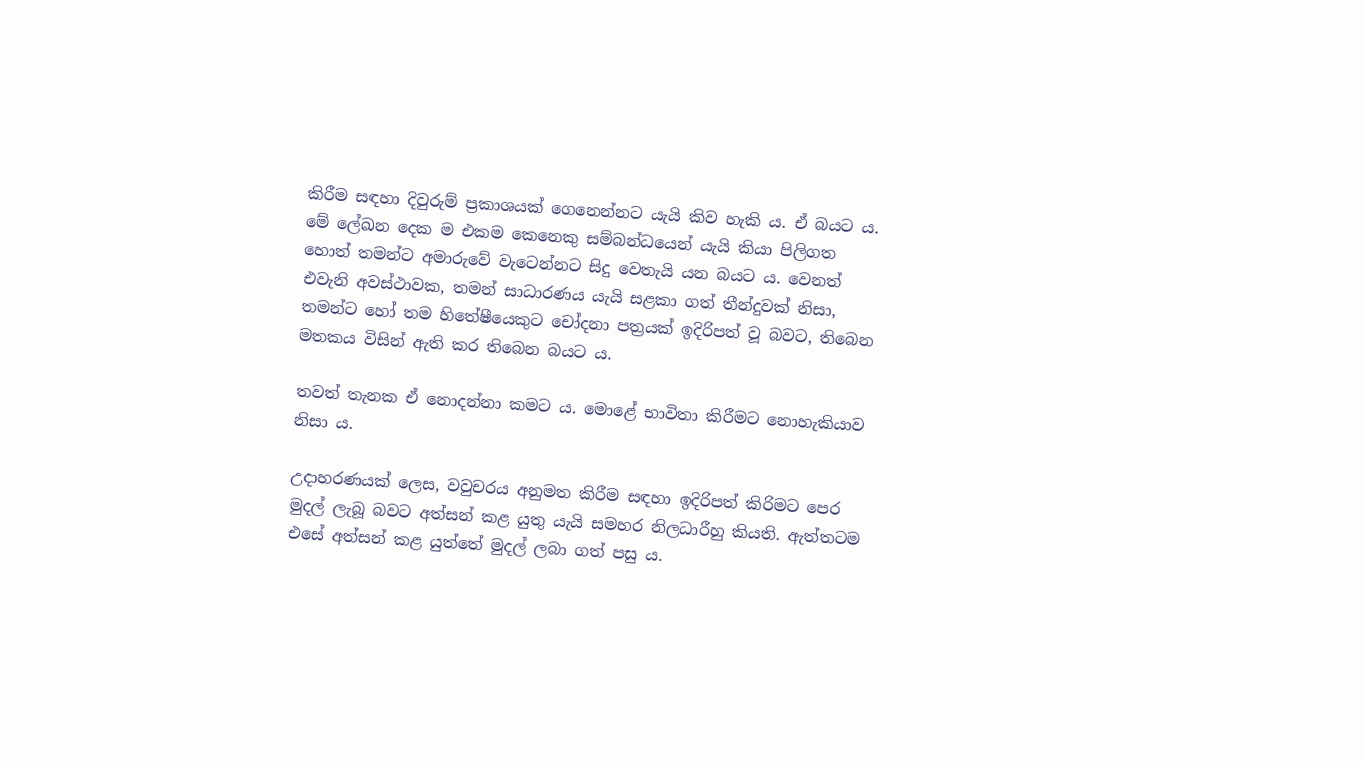කිරීම සඳහා දිවුරුම් ප්‍රකාශයක් ගෙනෙන්නට යැයි කිව හැකි ය. ඒ බයට ය. මේ ලේඛන දෙක ම එකම කෙනෙකු සම්බන්ධයෙන් යැයි කියා පිලිගත හොත් තමන්ට අමාරුවේ වැටෙන්නට සිදු වෙතැයි යන බයට ය. වෙනත් එවැනි අවස්ථාවක, තමන් සාධාරණය යැයි සළකා ගත් තීන්දුවක් නිසා, තමන්ට හෝ තම හිතේෂීයෙකුට චෝදනා පත්‍රයක් ඉදිරිපත් වූ බවට, තිබෙන මතකය විසින් ඇති කර තිබෙන බයට ය.

තවත් තැනක ඒ නොදන්නා කමට ය. මොළේ භාවිතා කිරීමට නොහැකියාව නිසා ය.

උදාහරණයක් ලෙස, වවුචරය අනුමත කිරීම සඳහා ඉදිරිපත් කිරිමට පෙර මුදල් ලැබූ බවට අත්සන් කළ යුතු යැයි සමහර නිලධාරීහු කියති. ඇත්තටම එසේ අත්සන් කළ යුත්තේ මුදල් ලබා ගත් පසු ය.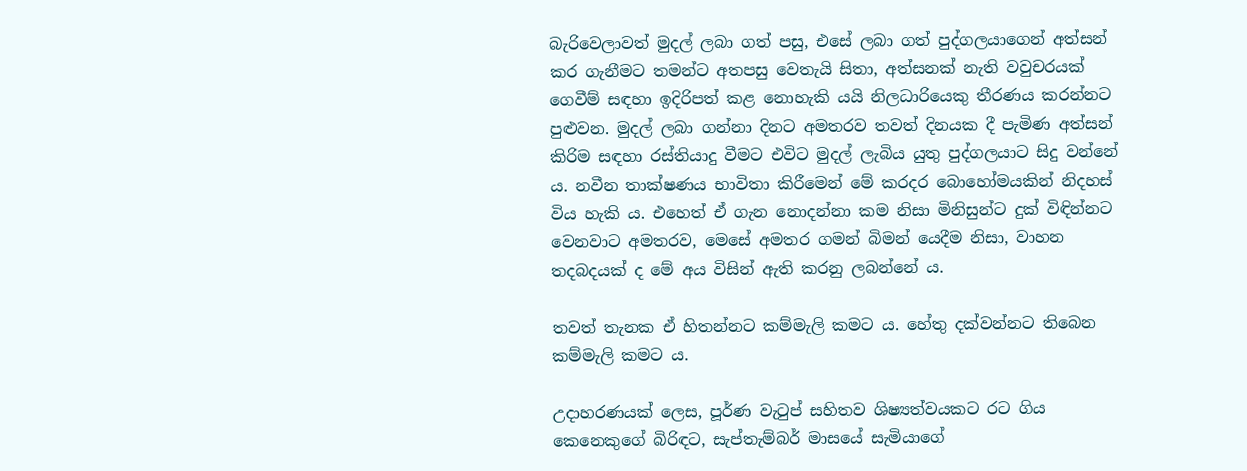බැරිවෙලාවත් මුදල් ලබා ගත් පසු, එසේ ලබා ගත් පුද්ගලයාගෙන් අත්සන් කර ගැනීමට තමන්ට අතපසු වෙතැයි සිතා, අත්සනක් නැති වවුචරයක් ගෙවීම් සඳහා ඉදිරිපත් කළ නොහැකි යයි නිලධාරියෙකු තීරණය කරන්නට පුළුවන. මුදල් ලබා ගන්නා දිනට අමතරව තවත් දිනයක දී පැමිණ අත්සන් කිරිම සඳහා රස්තියාදු වීමට එවිට මුදල් ලැබිය යුතු පුද්ගලයාට සිදු වන්නේ ය. නවීන තාක්ෂණය භාවිතා කිරීමෙන් මේ කරදර බොහෝමයකින් නිදහස් විය හැකි ය. එහෙත් ඒ ගැන නොදන්නා කම නිසා මිනිසුන්ට දුක් විඳින්නට වෙනවාට අමතරව, මෙසේ අමතර ගමන් බිමන් යෙදීම නිසා, වාහන තදබදයක් ද මේ අය විසින් ඇති කරනු ලබන්නේ ය.

තවත් තැනක ඒ හිතන්නට කම්මැලි කමට ය. හේතු දක්වන්නට තිබෙන කම්මැලි කමට ය.

උදාහරණයක් ලෙස, පූර්ණ වැටුප් සහිතව ශිෂ්‍යත්වයකට රට ගිය කෙනෙකුගේ බිරිඳට, සැප්තැම්බර් මාසයේ සැමියාගේ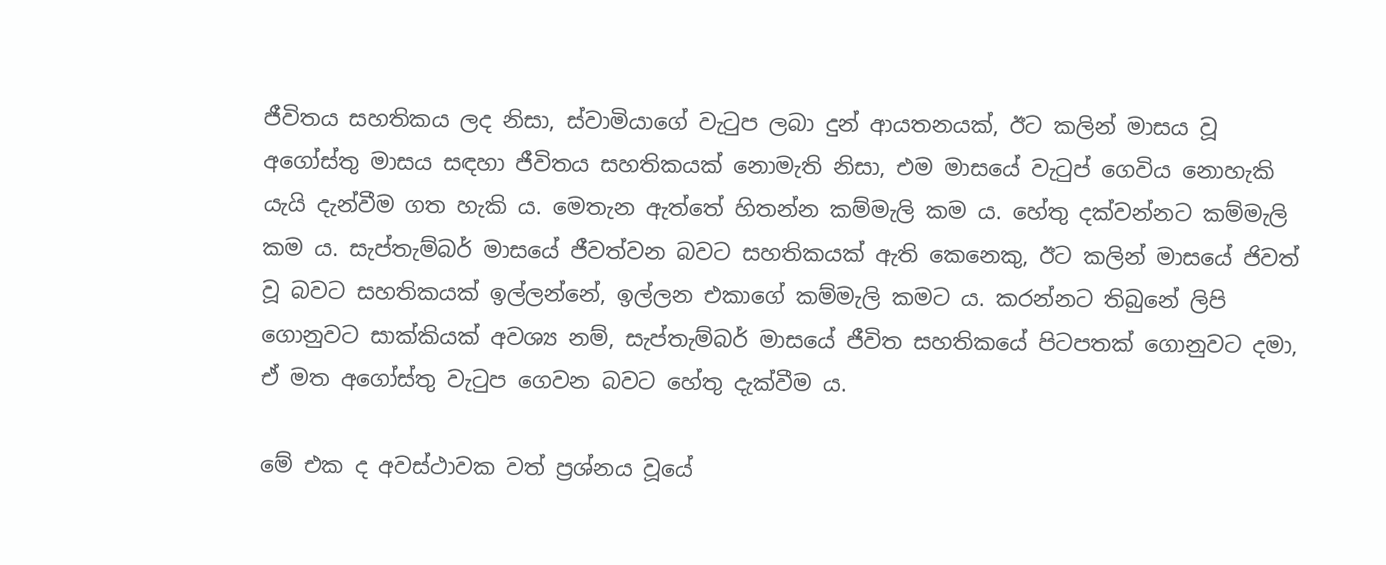ජීවිතය සහතිකය ලද නිසා, ස්වාමියාගේ වැටුප ලබා දුන් ආයතනයක්, ඊට කලින් මාසය වූ අගෝස්තු මාසය සඳහා ජීවිතය සහතිකයක් නොමැති නිසා, එම මාසයේ වැටුප් ගෙවිය නොහැකි යැයි දැන්වීම ගත හැකි ය. මෙතැන ඇත්තේ හිතන්න කම්මැලි කම ය. හේතු දක්වන්නට කම්මැලි කම ය. සැප්තැම්බර් මාසයේ ජීවත්වන බවට සහතිකයක් ඇති කෙනෙකු, ඊට කලින් මාසයේ ජිවත් වූ බවට සහතිකයක් ඉල්ලන්නේ, ඉල්ලන එකාගේ කම්මැලි කමට ය. කරන්නට තිබුනේ ලිපි ගොනුවට සාක්කියක් අවශ්‍ය නම්, සැප්තැම්බර් මාසයේ ජීවිත සහතිකයේ පිටපතක් ගොනුවට දමා, ඒ මත අගෝස්තු වැටුප ගෙවන බවට හේතු දැක්වීම ය.

මේ එක ද අවස්ථාවක වත් ප්‍රශ්නය වූයේ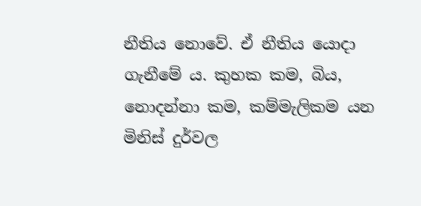නීතිය නොවේ. ඒ නීතිය යොදා ගැනීමේ ය. කුහක කම, බිය, නොදන්නා කම, කම්මැලිකම යන මිනිස් දුර්වල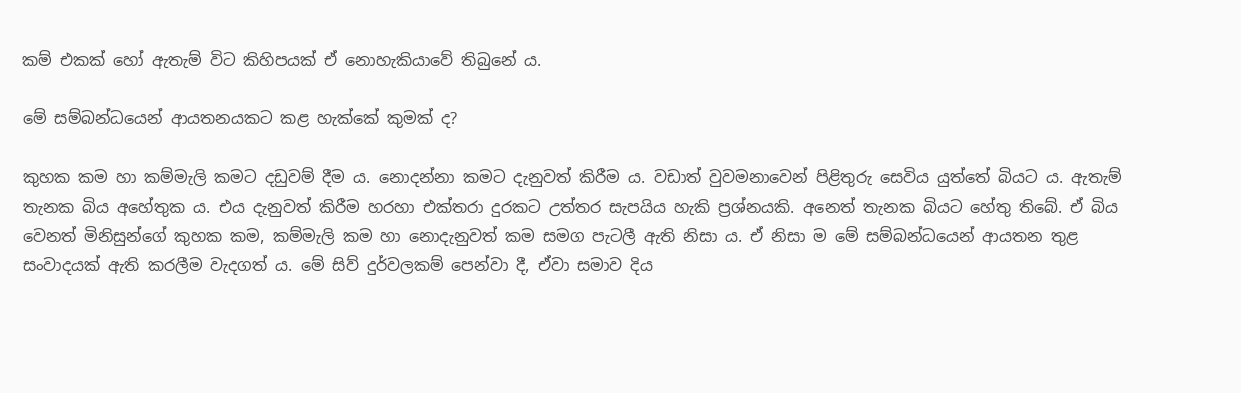කම් එකක් හෝ ඇතැම් විට කිහිපයක් ඒ නොහැකියාවේ තිබුනේ ය.

මේ සම්බන්ධයෙන් ආයතනයකට කළ හැක්කේ කුමක් ද?

කුහක කම හා කම්මැලි කමට දඩුවම් දීම ය. නොදන්නා කමට දැනුවත් කිරීම ය. වඩාත් වුවමනාවෙන් පිළිතුරු සෙවිය යුත්තේ බියට ය. ඇතැම් තැනක බිය අහේතුක ය. එය දැනුවත් කිරීම හරහා එක්තරා දුරකට උත්තර සැපයිය හැකි ප්‍රශ්නයකි. අනෙත් තැනක බියට හේතු තිබේ. ඒ බිය වෙනත් මිනිසුන්ගේ කුහක කම, කම්මැලි කම හා නොදැනුවත් කම සමග පැටලී ඇති නිසා ය. ඒ නිසා ම මේ සම්බන්ධයෙන් ආයතන තුළ සංවාදයක් ඇති කරලීම වැදගත් ය. මේ සිව් දුර්වලකම් පෙන්වා දී, ඒවා සමාව දිය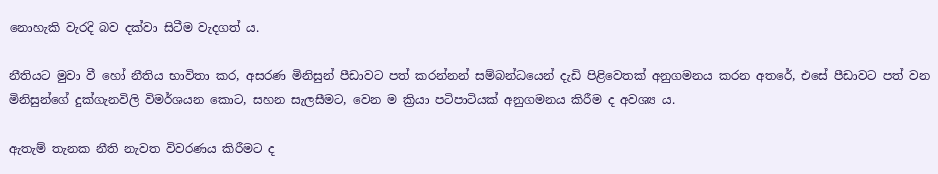නොහැකි වැරදි බව දක්වා සිටීම වැදගත් ය.

නීතියට මුවා වී හෝ නීතිය භාවිතා කර, අසරණ මිනිසුන් පීඩාවට පත් කරන්නන් සම්බන්ධයෙන් දැඩි පිළිවෙතක් අනුගමනය කරන අතරේ, එසේ පීඩාවට පත් වන මිනිසුන්ගේ දුක්ගැනවිලි විමර්ශයන කොට, සහන සැලසීමට, වෙන ම ක්‍රියා පටිපාටියක් අනුගමනය කිරීම ද අවශ්‍ය ය.

ඇතැම් තැනක නීති නැවත විවරණය කිරීමට ද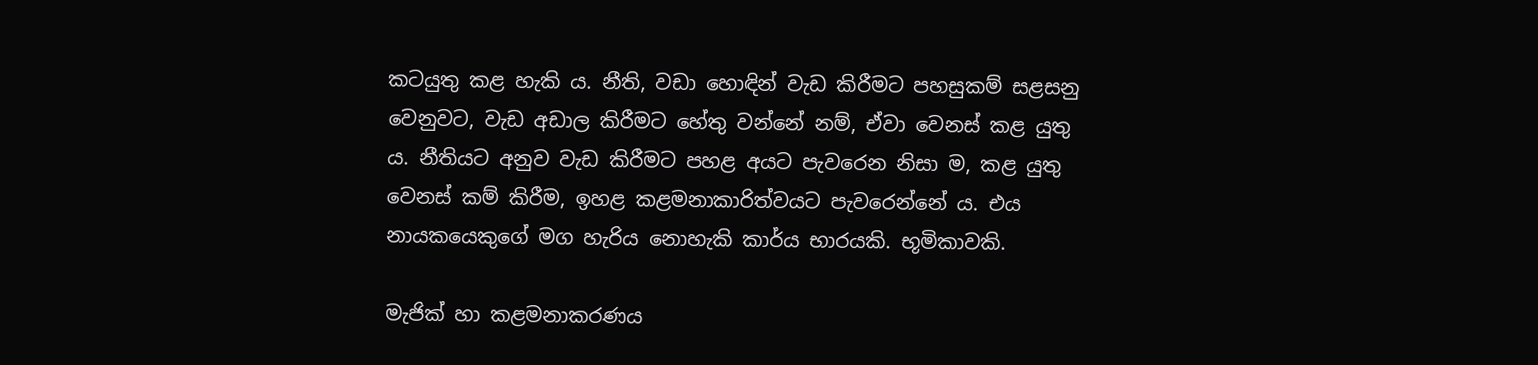කටයුතු කළ හැකි ය. නීති, වඩා හොඳින් වැඩ කිරීමට පහසුකම් සළසනු වෙනුවට, වැඩ අඩාල කිරීමට හේතු වන්නේ නම්, ඒවා වෙනස් කළ යුතු ය. නීතියට අනුව වැඩ කිරීමට පහළ අයට පැවරෙන නිසා ම, කළ යුතු වෙනස් කම් කිරීම, ඉහළ කළමනාකාරිත්වයට පැවරෙන්නේ ය. එය නායකයෙකුගේ මග හැරිය නොහැකි කාර්ය භාරයකි. භූමිකාවකි.

මැජික් හා කළමනාකරණය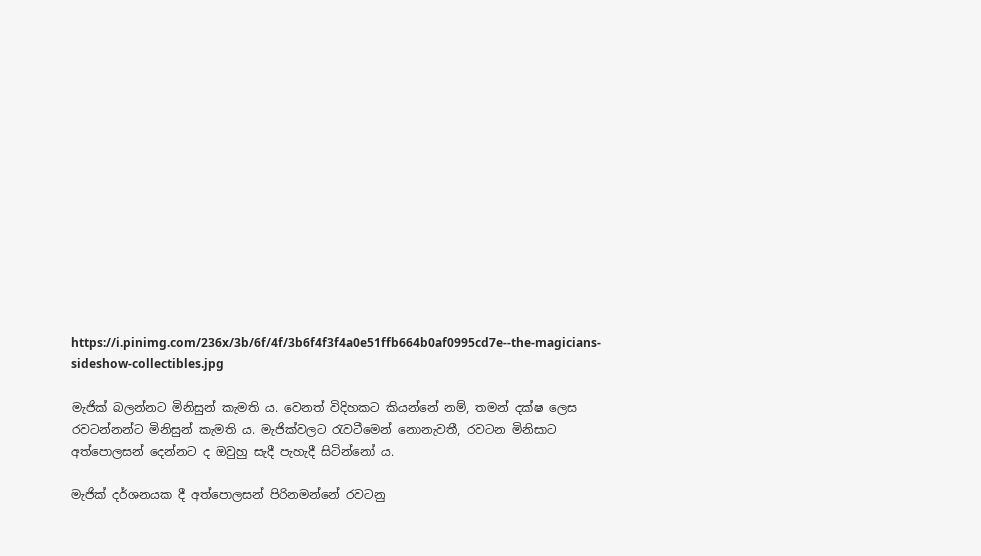https://i.pinimg.com/236x/3b/6f/4f/3b6f4f3f4a0e51ffb664b0af0995cd7e--the-magicians-sideshow-collectibles.jpg

මැජික් බලන්නට මිනිසුන් කැමති ය. වෙනත් විදිහකට කියන්නේ නම්, තමන් දක්ෂ ලෙස රවටන්නන්ට මිනිසුන් කැමති ය. මැජික්වලට රැවටීමෙන් නොනැවතී, රවටන මිනිසාට අත්පොලසන් දෙන්නට ද ඔවුහු සැදී පැහැදී සිටින්නෝ ය.

මැජික් දර්ශනයක දී අත්පොලසන් පිරිනමන්නේ රවටනු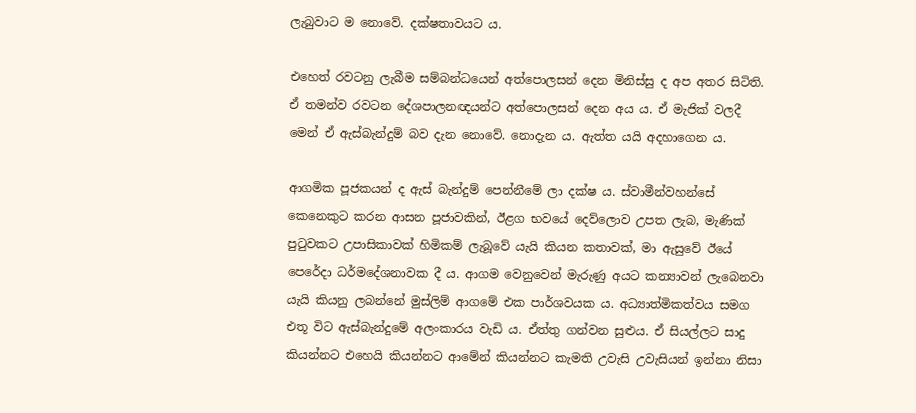ලැබුවාට ම නොවේ. දක්ෂතාවයට ය.

එහෙත් රවටනු ලැබීම සම්බන්ධයෙන් අත්පොලසන් දෙන මිනිස්සු ද අප අතර සිටිති. ඒ තමන්ව රවටන දේශපාලනඥයන්ට අත්පොලසන් දෙන අය ය. ඒ මැජික් වලදී මෙන් ඒ ඇස්බැන්දුම් බව දැන නොවේ. නොදැන ය. ඇත්ත යයි අදහාගෙන ය.

ආගමික පූජකයන් ද ඇස් බැන්දුම් පෙන්නීමේ ලා දක්ෂ ය. ස්වාමීන්වහන්සේ කෙනෙකුට කරන ආසන පූජාවකින්, ඊළග භවයේ දෙව්ලොව උපත ලැබ, මැණික් පුටුවකට උපාසිකාවක් හිමිකම් ලැබූවේ යැයි කියන කතාවක්, මා ඇසු‍වේ ඊයේ පෙරේදා ධර්මදේශනාවක දී ය. ආගම වෙනුවෙන් මැරුණු අයට කන්‍යාවන් ලැබෙනවා යැයි කියනු ලබන්නේ මුස්ලිම් ආගමේ එක පාර්ශවයක ය. අධ්‍යාත්මිකත්වය සමග එතූ විට ඇස්බැන්දුමේ අලංකාරය වැඩි ය. ඒත්තු ගන්වන සුළුය. ඒ සියල්ලට සාදු කියන්නට එහෙයි කියන්නට ආමේන් කියන්නට කැමති උවැසි උවැසියන් ඉන්නා නිසා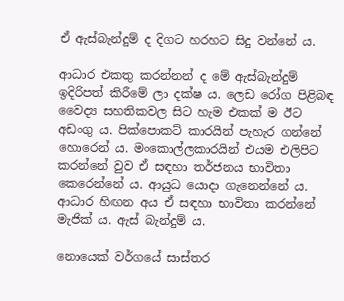ඒ ඇස්බැන්දුම් ද දිගට හරහට සිදු වන්නේ ය.

ආධාර එකතු කරන්නන් ද මේ ඇස්බැන්දුම් ඉදිරිපත් කිරීමේ ලා දක්ෂ ය. ලෙඩ රෝග පිළිබඳ වෛද්‍ය සහතිකවල සිට හැම එකක් ම ඊට අඩංගු ය. පික්පොකට් කාරයින් පැහැර ගන්නේ හොරෙන් ය. මංකොල්ලකාරයින් එයම එලිපිට කරන්නේ වුව ඒ සඳහා තර්ජනය භාවිතා කෙරෙන්නේ ය. ආයුධ යොදා ගැනෙන්නේ ය. ආධාර හිඟන අය ඒ සඳහා භාවිතා කරන්නේ මැජික් ය. ඇස් බැන්දුම් ය.

නොයෙක් වර්ගයේ සාස්තර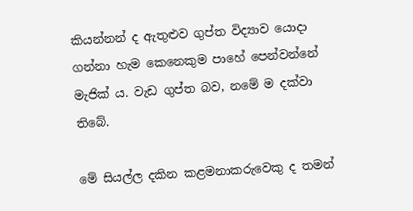කියන්නන් ද ඇතුළුව ගුප්ත විද්‍යාව යොදා ගන්නා හැම කෙනෙකුම පාහේ පෙන්වන්නේ මැජික් ය. වැඩ ගුප්ත බව, නමේ ම දක්වා තිබේ.

මේ සියල්ල දකින කළමනාකරුවෙකු ද තමන්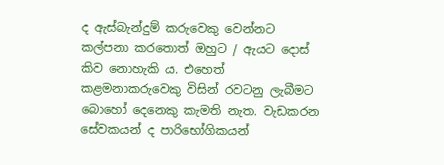ද ඇස්බැන්දුම් කරුවෙකු වෙන්නට කල්පනා කරතොත් ඔහුට / ඇයට දොස් කිව නොහැකි ය. එහෙත් කළමනාකරුවෙකු විසින් රවටනු ලැබීමට බොහෝ දෙනෙකු කැමති නැත. වැඩකරන සේවකයන් ද පාරිභෝගිකයන්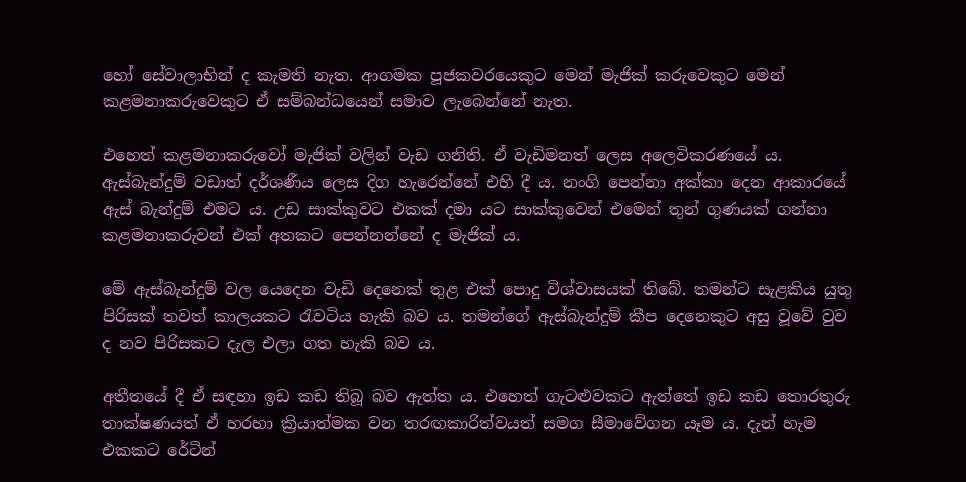හෝ සේවාලාභින් ද කැමති නැත. ආගමක පූජකවරයෙකුට මෙන් මැජික් කරුවෙකුට මෙන් කළමනාකරුවෙකුට ඒ සම්බන්ධයෙන් සමාව ලැබෙන්නේ නැත.

එහෙත් කළමනාකරුවෝ මැජික් වලින් වැඩ ගනිති. ඒ වැඩිමනත් ලෙස අලෙවිකරණයේ ය. ඇස්බැන්දුම් වඩාත් දර්ශණීය ලෙස දිග හැරෙන්නේ එහි දී ය. නංගි පෙන්නා අක්කා දෙන ආකාරයේ ඇස් බැන්දුම් එමට ය. උඩ සාක්කුවට එකක් දමා යට සාක්කුවෙන් එමෙන් තුන් ගුණයක් ගන්නා කළමනාකරුවන් එක් අතකට පෙන්නන්නේ ද මැජික් ය.

මේ ඇස්බැන්දුම් වල යෙදෙන වැඩි දෙනෙක් තුළ එක් පොදු විශ්වාසයක් තිබේ. තමන්ට සැළකිය යුතු පිරිසක් තවත් කාලයකට රැවටිය හැකි බව ය. තමන්ගේ ඇස්බැන්දුම් කීප දෙනෙකුට අසු වූවේ වුව ද නව පිරිසකට දැල එලා ගත හැකි බව ය.

අතීතයේ දී ඒ සඳහා ඉඩ කඩ තිබූ බව ඇත්ත ය. එහෙත් ගැටළුවකට ඇත්තේ ඉඩ කඩ තොරතුරු තාක්ෂණයත් ඒ හරහා ක්‍රියාත්මක වන තරඟකාරිත්වයත් සමග සීමාවේගන යෑම ය. දැන් හැම එකකට රේටින්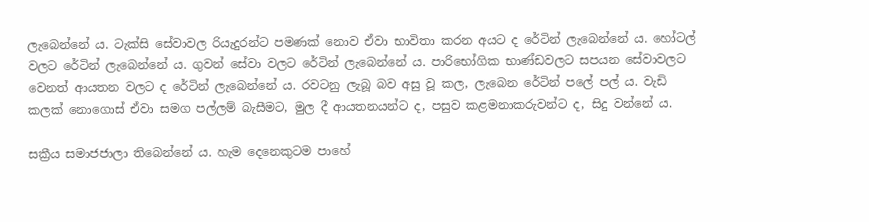ලැබෙන්නේ ය. ටැක්සි සේවාවල රියැදුරන්ට පමණක් නොව ඒවා භාවිතා කරන අයට ද රේටින් ලැබෙන්නේ ය. හෝටල් වලට රේටින් ලැබෙන්නේ ය. ගුවන් සේවා වලට රේටින් ලැබෙන්නේ ය. පාරිභෝගික භාණ්ඩවලට සපයන සේවාවලට වෙනත් ආයතන වලට ද රේටින් ලැබෙන්නේ ය. රවටනු ලැබූ බව අසු වූ කල, ලැබෙන රේටින් පලේ පල් ය. වැඩි කලක් නොගොස් ඒවා සමග පල්ලම් බැසීමට, මුල දී ආයතනයන්ට ද, පසුව කළමනාකරුවන්ට ද, සිදු වන්නේ ය.

සක්‍රීය සමාජජාලා තිබෙන්නේ ය. හැම දෙනෙකුටම පාහේ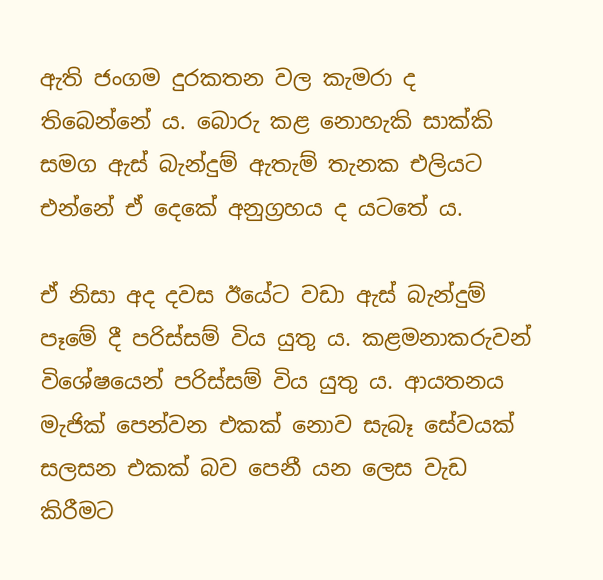ඇති ජංගම දුරකතන වල කැමරා ද තිබෙන්නේ ය. බොරු කළ නොහැකි සාක්කි සමග ඇස් බැන්දුම් ඇතැම් තැනක එලියට එන්නේ ඒ දෙකේ අනුග්‍රහය ද යටතේ ය.

ඒ නිසා අද දවස ඊයේට වඩා ඇස් බැන්දුම් පෑමේ දී පරිස්සම් විය යුතු ය. කළමනාකරුවන් විශේෂයෙන් පරිස්සම් විය යුතු ය. ආයතනය මැජික් පෙන්වන එකක් නොව සැබෑ සේවයක් සලසන එකක් බව පෙනී යන ලෙස වැඩ කිරීමට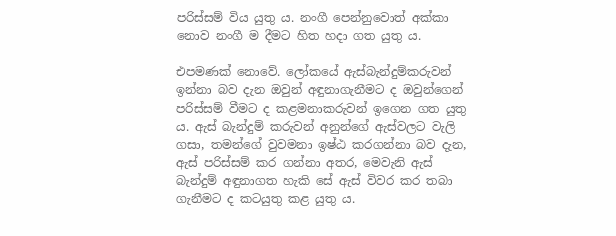පරිස්සම් විය යුතු ය. නංගී පෙන්නුවොත් අක්කා නොව නංගී ම දීමට හිත හදා ගත යුතු ය.

එපමණක් නොවේ. ලෝකයේ ඇස්බැන්දුම්කරුවන් ඉන්නා බව දැන ඔවුන් අඳුනාගැනීමට ද ඔවුන්ගෙන් පරිස්සම් වීමට ද කළමනාකරුවන් ඉගෙන ගත යුතු ය. ඇස් බැන්දුම් කරුවන් අනුන්ගේ ඇස්වලට වැලි ගසා, තමන්ගේ වුවමනා ඉෂ්ඨ කරගන්නා බව දැන, ඇස් පරිස්සම් කර ගන්නා අතර, මෙවැනි ඇස් බැන්දුම් අඳුනාගත හැකි සේ ඇස් විවර කර තබා ගැනීමට ද කටයුතු කළ යුතු ය.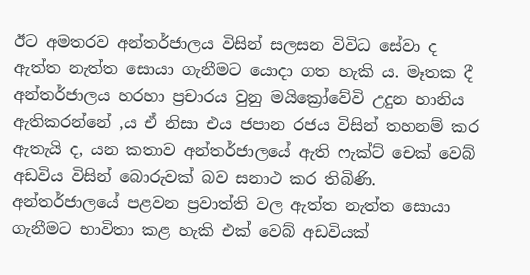ඊට අමතරව අන්තර්ජාලය විසින් සලසන විවිධ සේවා ද ඇත්ත නැත්ත සොයා ගැනීමට යොදා ගත හැකි ය. මෑතක දී අන්තර්ජාලය හරහා ප්‍රචාරය වුනු මයික්‍රෝවේවි උදුන හානිය ඇතිකරන්නේ ,ය ඒ නිසා එය ජපාන රජය විසින් තහනම් කර ඇතැයි ද, යන කතාව අන්තර්ජාලයේ ඇති ෆැක්ට් චෙක් වෙබ් අඩවිය විසින් බොරුවක් බව සනාථ කර තිබිණි. අන්තර්ජාලයේ පළවන ප්‍රවාත්ති වල ඇත්ත නැත්ත සොයා ගැනීමට භාවිතා කළ හැකි එක් වෙබ් අඩවියක්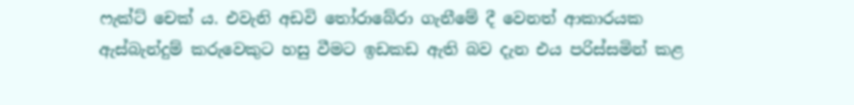ෆැක්ට් චෙක් ය. එවැනි අඩවි තෝරාබේරා ගැනීමේ දී වෙනත් ආකාරයක ඇස්බැන්දුම් කරුවෙකුට හසු වීමට ඉඩකඩ ඇති බව දැන එය පරිස්සමින් කළ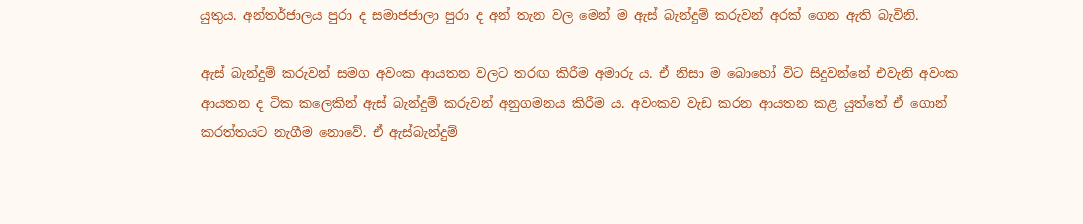යුතුය. අන්තර්ජාලය පුරා ද සමාජජාලා පුරා ද අන් තැන වල මෙන් ම ඇස් බැන්දුම් කරුවන් අරක් ගෙන ඇති බැවිනි.

ඇස් බැන්දුම් කරුවන් සමග අවංක ආයතන වලට තරඟ කිරීම අමාරු ය. ඒ නිසා ම බොහෝ විට සිදුවන්නේ එවැනි අවංක ආයතන ද ටික කලෙකින් ඇස් බැන්දුම් කරුවන් අනුගමනය කිරීම ය. අවංකව වැඩ කරන ආයතන කළ යුත්තේ ඒ ගොන් කරත්තයට නැගීම නොවේ. ඒ ඇස්බැන්දුම්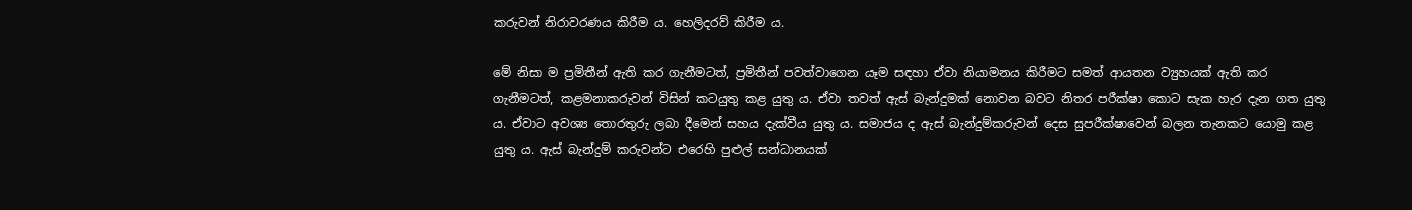කරුවන් නිරාවරණය කිරීම ය. හෙලිදරව් කිරීම ය.

මේ නිසා ම ප්‍රමිතීන් ඇති කර ගැනීමටත්, ප්‍රමිතීන් පවත්වාගෙන යෑම සඳහා ඒවා නියාමනය කිරීමට සමත් ආයතන ව්‍යුහයක් ඇති කර ගැනීමටත්, කළමනාකරුවන් විසින් කටයුතු කළ යුතු ය. ඒවා තවත් ඇස් බැන්දුමක් නොවන බවට නිතර පරීක්ෂා කොට සැක හැර දැන ගත යුතු ය. ඒවාට අවශ්‍ය තොරතුරු ලබා දීමෙන් සහය දැක්වීය යුතු ය. සමාජය ද ඇස් බැන්දුම්කරුවන් දෙස සුපරීක්ෂාවෙන් බලන තැනකට යොමු කළ යුතු ය. ඇස් බැන්දුම් කරුවන්ට එරෙහි පුළුල් සන්ධානයක්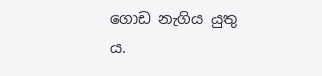ගොඩ නැගිය යුතු ය.